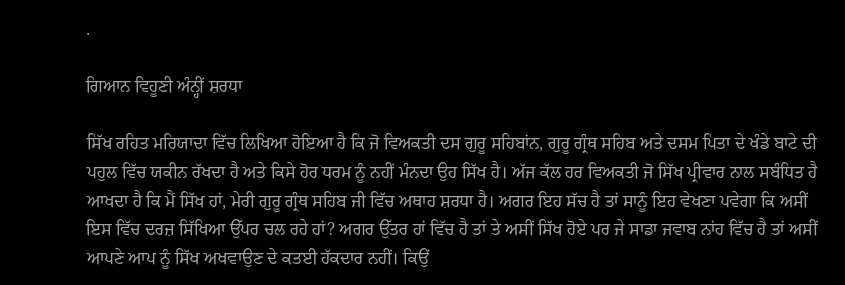.

ਗਿਆਨ ਵਿਹੂਣੀ ਅੰਨ੍ਹੀਂ ਸ਼ਰਧਾ

ਸਿੱਖ ਰਹਿਤ ਮਰਿਯਾਦਾ ਵਿੱਚ ਲਿਖਿਆ ਹੋਇਆ ਹੈ ਕਿ ਜੋ ਵਿਅਕਤੀ ਦਸ ਗੁਰੂ ਸਹਿਬਾਂਨ, ਗੁਰੂ ਗ੍ਰੰਥ ਸਹਿਬ ਅਤੇ ਦਸਮ ਪਿਤਾ ਦੇ ਖੰਡੇ ਬਾਟੇ ਦੀ ਪਹੁਲ ਵਿੱਚ ਯਕੀਨ ਰੱਖਦਾ ਹੈ ਅਤੇ ਕਿਸੇ ਹੋਰ ਧਰਮ ਨੂੰ ਨਹੀਂ ਮੰਨਦਾ ਉਹ ਸਿੱਖ ਹੈ। ਅੱਜ ਕੱਲ ਹਰ ਵਿਅਕਤੀ ਜੋ ਸਿੱਖ ਪ੍ਰੀਵਾਰ ਨਾਲ ਸਬੰਧਿਤ ਹੈ ਆਖਦਾ ਹੈ ਕਿ ਮੈਂ ਸਿੱਖ ਹਾਂ, ਮੇਰੀ ਗੁਰੂ ਗ੍ਰੰਥ ਸਹਿਬ ਜੀ ਵਿੱਚ ਅਥਾਹ ਸ਼ਰਧਾ ਹੈ। ਅਗਰ ਇਹ ਸੱਚ ਹੈ ਤਾਂ ਸਾਨੂੰ ਇਹ ਵੇਖਣਾ ਪਵੇਗਾ ਕਿ ਅਸੀਂ ਇਸ ਵਿੱਚ ਦਰਜ਼ ਸਿੱਖਿਆ ਉੱਪਰ ਚਲ ਰਹੇ ਹਾਂ? ਅਗਰ ਉੱਤਰ ਹਾਂ ਵਿੱਚ ਹੈ ਤਾਂ ਤੇ ਅਸੀਂ ਸਿੱਖ ਹੋਏ ਪਰ ਜੇ ਸਾਡਾ ਜਵਾਬ ਨਾਂਹ ਵਿੱਚ ਹੈ ਤਾਂ ਅਸੀਂ ਆਪਣੇ ਆਪ ਨੂੰ ਸਿੱਖ ਅਖਵਾਉਣ ਦੇ ਕਤਈ ਹੱਕਦਾਰ ਨਹੀਂ। ਕਿਉਂ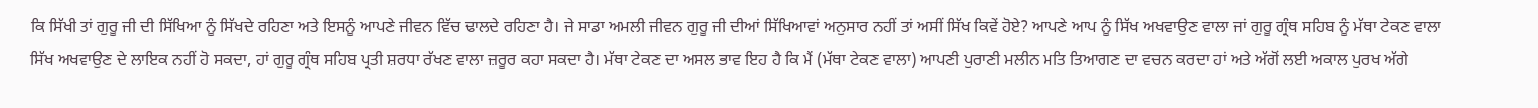ਕਿ ਸਿੱਖੀ ਤਾਂ ਗੁਰੂ ਜੀ ਦੀ ਸਿੱਖਿਆ ਨੂੰ ਸਿੱਖਦੇ ਰਹਿਣਾ ਅਤੇ ਇਸਨੂੰ ਆਪਣੇ ਜੀਵਨ ਵਿੱਚ ਢਾਲਦੇ ਰਹਿਣਾ ਹੈ। ਜੇ ਸਾਡਾ ਅਮਲੀ ਜੀਵਨ ਗੁਰੂ ਜੀ ਦੀਆਂ ਸਿੱਖਿਆਵਾਂ ਅਨੁਸਾਰ ਨਹੀਂ ਤਾਂ ਅਸੀਂ ਸਿੱਖ ਕਿਵੇਂ ਹੋਏ? ਆਪਣੇ ਆਪ ਨੂੰ ਸਿੱਖ ਅਖਵਾਉਣ ਵਾਲਾ ਜਾਂ ਗੁਰੂ ਗ੍ਰੰਥ ਸਹਿਬ ਨੂੰ ਮੱਥਾ ਟੇਕਣ ਵਾਲਾ ਸਿੱਖ ਅਖਵਾਉਣ ਦੇ ਲਾਇਕ ਨਹੀਂ ਹੋ ਸਕਦਾ, ਹਾਂ ਗੁਰੂ ਗ੍ਰੰਥ ਸਹਿਬ ਪ੍ਰਤੀ ਸ਼ਰਧਾ ਰੱਖਣ ਵਾਲਾ ਜ਼ਰੂਰ ਕਹਾ ਸਕਦਾ ਹੈ। ਮੱਥਾ ਟੇਕਣ ਦਾ ਅਸਲ ਭਾਵ ਇਹ ਹੈ ਕਿ ਮੈਂ (ਮੱਥਾ ਟੇਕਣ ਵਾਲਾ) ਆਪਣੀ ਪੁਰਾਣੀ ਮਲੀਨ ਮਤਿ ਤਿਆਗਣ ਦਾ ਵਚਨ ਕਰਦਾ ਹਾਂ ਅਤੇ ਅੱਗੋਂ ਲਈ ਅਕਾਲ ਪੁਰਖ ਅੱਗੇ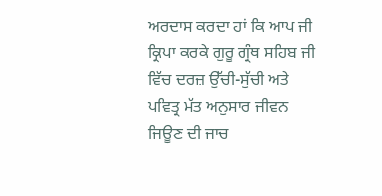ਅਰਦਾਸ ਕਰਦਾ ਹਾਂ ਕਿ ਆਪ ਜੀ ਕ੍ਰਿਪਾ ਕਰਕੇ ਗੁਰੂ ਗ੍ਰੰਥ ਸਹਿਬ ਜੀ ਵਿੱਚ ਦਰਜ਼ ਉੱਚੀ-ਸੁੱਚੀ ਅਤੇ ਪਵਿਤ੍ਰ ਮੱਤ ਅਨੁਸਾਰ ਜੀਵਨ ਜਿਊਣ ਦੀ ਜਾਚ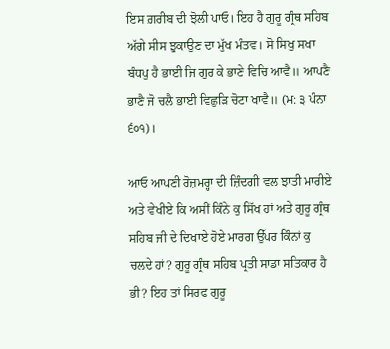ਇਸ ਗ਼ਰੀਬ ਦੀ ਝੋਲੀ ਪਾਓ। ਇਹ ਹੈ ਗੁਰੂ ਗ੍ਰੰਥ ਸਹਿਬ ਅੱਗੇ ਸੀਸ ਝੁਕਾਉਣ ਦਾ ਮੁੱਖ ਮੰਤਵ। ਸੋ ਸਿਖੁ ਸਖਾ ਬੰਧਪੁ ਹੈ ਭਾਈ ਜਿ ਗੁਰ ਕੇ ਭਾਣੇ ਵਿਚਿ ਆਵੈ॥ ਆਪਣੈ ਭਾਣੈ ਜੋ ਚਲੈ ਭਾਈ ਵਿਛੁੜਿ ਚੋਟਾ ਖਾਵੈ॥ (ਮ: ੩ ਪੰਨਾ ੬੦੧)।

ਆਓ ਆਪਣੀ ਰੋਜ਼ਮਰ੍ਹਾ ਦੀ ਜ਼ਿੰਦਗੀ ਵਲ ਝਾਤੀ ਮਾਰੀਏ ਅਤੇ ਵੇਖੀਏ ਕਿ ਅਸੀਂ ਕਿੰਨੇ ਕੁ ਸਿੱਖ ਹਾਂ ਅਤੇ ਗੁਰੂ ਗ੍ਰੰਥ ਸਹਿਬ ਜੀ ਦੇ ਦਿਖਾਏ ਹੋਏ ਮਾਰਗ ਉੱਪਰ ਕਿੰਨਾਂ ਕੁ ਚਲਦੇ ਹਾਂ? ਗੁਰੂ ਗ੍ਰੰਥ ਸਹਿਬ ਪ੍ਰਤੀ ਸਾਡਾ ਸਤਿਕਾਰ ਹੈ ਭੀ? ਇਹ ਤਾਂ ਸਿਰਫ ਗੁਰੂ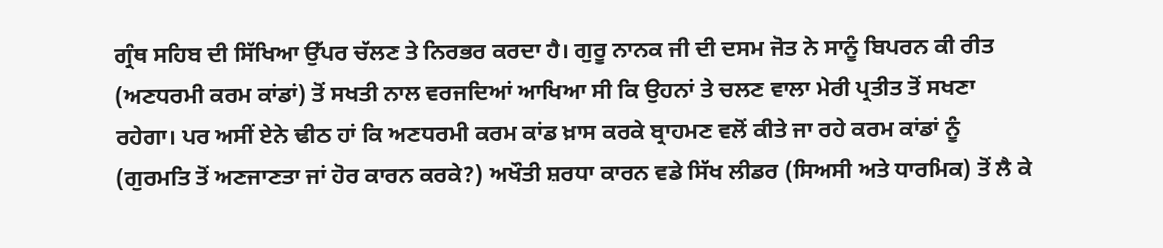ਗ੍ਰੰਥ ਸਹਿਬ ਦੀ ਸਿੱਖਿਆ ਉੱਪਰ ਚੱਲਣ ਤੇ ਨਿਰਭਰ ਕਰਦਾ ਹੈ। ਗੁਰੂ ਨਾਨਕ ਜੀ ਦੀ ਦਸਮ ਜੋਤ ਨੇ ਸਾਨੂੰ ਬਿਪਰਨ ਕੀ ਰੀਤ (ਅਣਧਰਮੀ ਕਰਮ ਕਾਂਡਾਂ) ਤੋਂ ਸਖਤੀ ਨਾਲ ਵਰਜਦਿਆਂ ਆਖਿਆ ਸੀ ਕਿ ਉਹਨਾਂ ਤੇ ਚਲਣ ਵਾਲਾ ਮੇਰੀ ਪ੍ਰਤੀਤ ਤੋਂ ਸਖਣਾ ਰਹੇਗਾ। ਪਰ ਅਸੀਂ ਏਨੇ ਢੀਠ ਹਾਂ ਕਿ ਅਣਧਰਮੀ ਕਰਮ ਕਾਂਡ ਖ਼ਾਸ ਕਰਕੇ ਬ੍ਰਾਹਮਣ ਵਲੋਂ ਕੀਤੇ ਜਾ ਰਹੇ ਕਰਮ ਕਾਂਡਾਂ ਨੂੰ (ਗੁਰਮਤਿ ਤੋਂ ਅਣਜਾਣਤਾ ਜਾਂ ਹੋਰ ਕਾਰਨ ਕਰਕੇ?) ਅਖੌਤੀ ਸ਼ਰਧਾ ਕਾਰਨ ਵਡੇ ਸਿੱਖ ਲੀਡਰ (ਸਿਅਸੀ ਅਤੇ ਧਾਰਮਿਕ) ਤੋਂ ਲੈ ਕੇ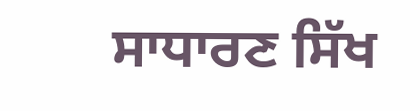ਸਾਧਾਰਣ ਸਿੱਖ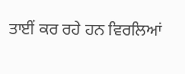ਤਾਈਂ ਕਰ ਰਹੇ ਹਨ ਵਿਰਲਿਆਂ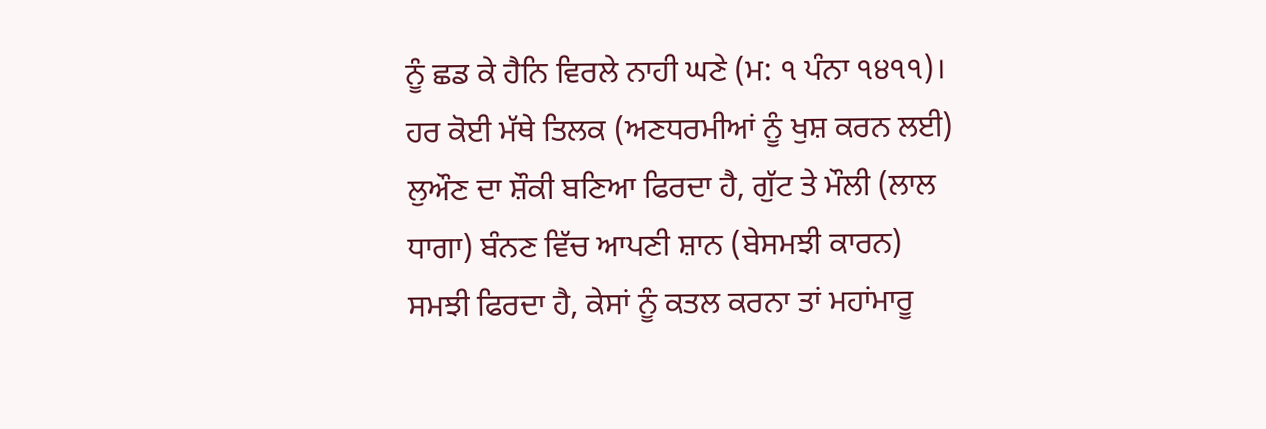ਨੂੰ ਛਡ ਕੇ ਹੈਨਿ ਵਿਰਲੇ ਨਾਹੀ ਘਣੇ (ਮ: ੧ ਪੰਨਾ ੧੪੧੧)। ਹਰ ਕੋਈ ਮੱਥੇ ਤਿਲਕ (ਅਣਧਰਮੀਆਂ ਨੂੰ ਖੁਸ਼ ਕਰਨ ਲਈ) ਲੁਔਣ ਦਾ ਸ਼ੌਕੀ ਬਣਿਆ ਫਿਰਦਾ ਹੈ, ਗੁੱਟ ਤੇ ਮੌਲੀ (ਲਾਲ ਧਾਗਾ) ਬੰਨਣ ਵਿੱਚ ਆਪਣੀ ਸ਼ਾਨ (ਬੇਸਮਝੀ ਕਾਰਨ) ਸਮਝੀ ਫਿਰਦਾ ਹੈ, ਕੇਸਾਂ ਨੂੰ ਕਤਲ ਕਰਨਾ ਤਾਂ ਮਹਾਂਮਾਰੂ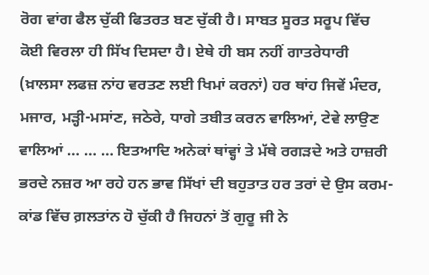ਰੋਗ ਵਾਂਗ ਫੈਲ ਚੁੱਕੀ ਫਿਤਰਤ ਬਣ ਚੁੱਕੀ ਹੈ। ਸਾਬਤ ਸੂਰਤ ਸਰੂਪ ਵਿੱਚ ਕੋਈ ਵਿਰਲਾ ਹੀ ਸਿੱਖ ਦਿਸਦਾ ਹੈ। ਏਥੇ ਹੀ ਬਸ ਨਹੀਂ ਗਾਤਰੇਧਾਰੀ (ਖ਼ਾਲਸਾ ਲਫਜ਼ ਨਾਂਹ ਵਰਤਣ ਲਈ ਖਿਮਾਂ ਕਰਨਾਂ) ਹਰ ਥਾਂਹ ਜਿਵੇਂ ਮੰਦਰ, ਮਜਾਰ, ਮੜ੍ਹੀ-ਮਸਾਂਣ, ਜਠੇਰੇ, ਧਾਗੇ ਤਬੀਤ ਕਰਨ ਵਾਲਿਆਂ, ਟੇਵੇ ਲਾਉਣ ਵਾਲਿਆਂ … … … ਇਤਆਦਿ ਅਨੇਕਾਂ ਥਾਂਵ੍ਹਾਂ ਤੇ ਮੱਥੇ ਰਗੜਦੇ ਅਤੇ ਹਾਜ਼ਰੀ ਭਰਦੇ ਨਜ਼ਰ ਆ ਰਹੇ ਹਨ ਭਾਵ ਸਿੱਖਾਂ ਦੀ ਬਹੁਤਾਤ ਹਰ ਤਰਾਂ ਦੇ ਉਸ ਕਰਮ-ਕਾਂਡ ਵਿੱਚ ਗ਼ਲਤਾਂਨ ਹੋ ਚੁੱਕੀ ਹੈ ਜਿਹਨਾਂ ਤੋਂ ਗੁਰੂ ਜੀ ਨੇ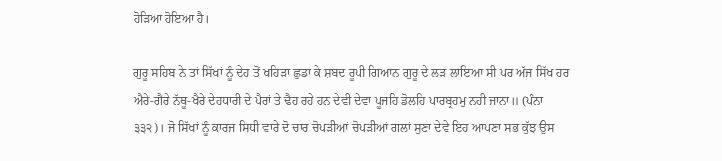ਹੋੜਿਆ ਹੋਇਆ ਹੈ।

ਗੁਰੂ ਸਹਿਬ ਨੇ ਤਾਂ ਸਿੱਖਾਂ ਨੂੰ ਦੇਹ ਤੋਂ ਖਹਿੜਾ ਛੁਡਾ ਕੇ ਸ਼ਬਦ ਰੂਪੀ ਗਿਆਨ ਗੁਰੂ ਦੇ ਲੜ ਲਾਇਆ ਸੀ ਪਰ ਅੱਜ ਸਿੱਖ ਹਰ ਐਰੇ-ਗੈਰੇ ਨੱਥੂ-ਖੈਰੇ ਦੇਹਧਾਰੀ ਦੇ ਪੈਰਾਂ ਤੇ ਢੈਹ ਰਹੇ ਹਨ ਦੇਵੀ ਦੇਵਾ ਪੂਜਹਿ ਡੋਲਹਿ ਪਾਰਬ੍ਰਹਮੁ ਨਹੀ ਜਾਨਾ॥ (ਪੰਨਾ ੩੩੨)। ਜੋ ਸਿੱਖਾਂ ਨੂੰ ਕਾਰਜ ਸਿਧੀ ਵਾਰੇ ਦੋ ਚਾਰ ਚੋਪੜੀਆਂ ਚੋਪੜੀਆਂ ਗਲਾਂ ਸੁਣਾ ਦੇਵੇ ਇਹ ਆਪਣਾ ਸਭ ਕੁੱਝ ਉਸ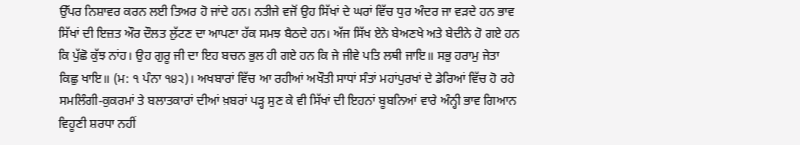ਉੱਪਰ ਨਿਸ਼ਾਵਰ ਕਰਨ ਲਈ ਤਿਅਰ ਹੋ ਜਾਂਦੇ ਹਨ। ਨਤੀਜੇ ਵਜੋਂ ਉਹ ਸਿੱਖਾਂ ਦੇ ਘਰਾਂ ਵਿੱਚ ਧੁਰ ਅੰਦਰ ਜਾ ਵੜਦੇ ਹਨ ਭਾਵ ਸਿੱਖਾਂ ਦੀ ਇਜ਼ਤ ਔਰ ਦੌਲਤ ਲੁੱਟਣ ਦਾ ਆਪਣਾ ਹੱਕ ਸਮਝ ਬੈਠਦੇ ਹਨ। ਅੱਜ ਸਿੱਖ ਏਨੇ ਬੇਅਣਖੇ ਅਤੇ ਬੇਦੀਨੇ ਹੋ ਗਏ ਹਨ ਕਿ ਪੁੱਛੋ ਕੁੱਝ ਨਾਂਹ। ਉਹ ਗੁਰੂ ਜੀ ਦਾ ਇਹ ਬਚਨ ਭੁਲ ਹੀ ਗਏ ਹਨ ਕਿ ਜੇ ਜੀਵੇ ਪਤਿ ਲਥੀ ਜਾਇ॥ ਸਭੁ ਹਰਾਮੁ ਜੇਤਾ ਕਿਛੁ ਖਾਇ॥ (ਮ: ੧ ਪੰਨਾ ੧੪੨)। ਅਖਬਾਰਾਂ ਵਿੱਚ ਆ ਰਹੀਆਂ ਅਖੌਤੀ ਸਾਧਾਂ ਸੰਤਾਂ ਮਹਾਂਪੁਰਖਾਂ ਦੇ ਡੇਰਿਆਂ ਵਿੱਚ ਹੋ ਰਹੇ ਸਮਲਿੰਗੀ-ਕੁਕਰਮਾਂ ਤੇ ਬਲਾਤਕਾਰਾਂ ਦੀਆਂ ਖ਼ਬਰਾਂ ਪੜ੍ਹ ਸੁਣ ਕੇ ਵੀ ਸਿੱਖਾਂ ਦੀ ਇਹਨਾਂ ਬੂਬਨਿਆਂ ਵਾਰੇ ਅੰਨ੍ਹੀ ਭਾਵ ਗਿਆਨ ਵਿਹੂਣੀ ਸ਼ਰਧਾ ਨਹੀਂ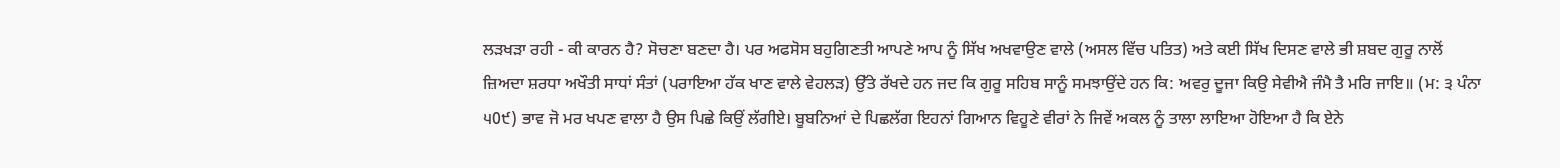ਲੜਖੜਾ ਰਹੀ - ਕੀ ਕਾਰਨ ਹੈ? ਸੋਚਣਾ ਬਣਦਾ ਹੈ। ਪਰ ਅਫਸੋਸ ਬਹੁਗਿਣਤੀ ਆਪਣੇ ਆਪ ਨੂੰ ਸਿੱਖ ਅਖਵਾਉਣ ਵਾਲੇ (ਅਸਲ ਵਿੱਚ ਪਤਿਤ) ਅਤੇ ਕਈ ਸਿੱਖ ਦਿਸਣ ਵਾਲੇ ਭੀ ਸ਼ਬਦ ਗੁਰੂ ਨਾਲੋਂ ਜ਼ਿਅਦਾ ਸ਼ਰਧਾ ਅਖੌਤੀ ਸਾਧਾਂ ਸੰਤਾਂ (ਪਰਾਇਆ ਹੱਕ ਖਾਣ ਵਾਲੇ ਵੇਹਲੜ) ਉੱਤੇ ਰੱਖਦੇ ਹਨ ਜਦ ਕਿ ਗੁਰੂ ਸਹਿਬ ਸਾਨੂੰ ਸਮਝਾਉਂਦੇ ਹਨ ਕਿ: ਅਵਰੁ ਦੂਜਾ ਕਿਉ ਸੇਵੀਐ ਜੰਮੈ ਤੈ ਮਰਿ ਜਾਇ॥ (ਮ: ੩ ਪੰਨਾ ੫0੯) ਭਾਵ ਜੋ ਮਰ ਖਪਣ ਵਾਲਾ ਹੈ ਉਸ ਪਿਛੇ ਕਿਉਂ ਲੱਗੀਏ। ਬੂਬਨਿਆਂ ਦੇ ਪਿਛਲੱਗ ਇਹਨਾਂ ਗਿਆਨ ਵਿਹੂਣੇ ਵੀਰਾਂ ਨੇ ਜਿਵੇਂ ਅਕਲ ਨੂੰ ਤਾਲਾ ਲਾਇਆ ਹੋਇਆ ਹੈ ਕਿ ਏਨੇ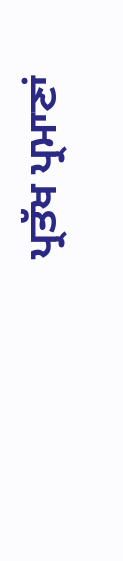ਪ੍ਰਤੱਖ ਪ੍ਰਮਾਣਾਂ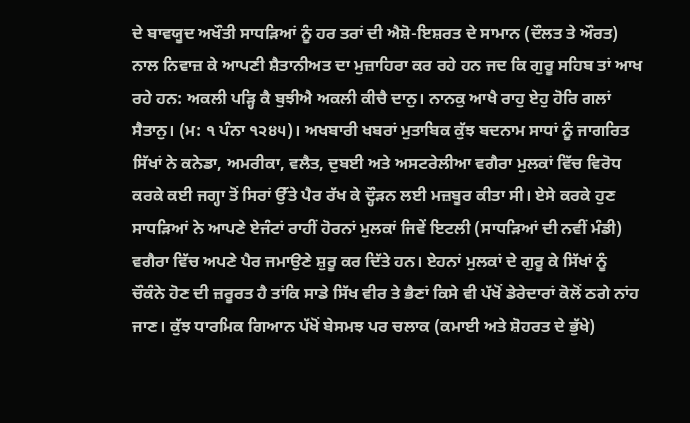ਦੇ ਬਾਵਯੂਦ ਅਖੌਤੀ ਸਾਧੜਿਆਂ ਨੂੰ ਹਰ ਤਰਾਂ ਦੀ ਐਸ਼ੋ-ਇਸ਼ਰਤ ਦੇ ਸਾਮਾਨ (ਦੌਲਤ ਤੇ ਔਰਤ) ਨਾਲ ਨਿਵਾਜ਼ ਕੇ ਆਪਣੀ ਸ਼ੈਤਾਨੀਅਤ ਦਾ ਮੁਜ਼ਾਹਿਰਾ ਕਰ ਰਹੇ ਹਨ ਜਦ ਕਿ ਗੁਰੂ ਸਹਿਬ ਤਾਂ ਆਖ ਰਹੇ ਹਨ: ਅਕਲੀ ਪੜ੍ਹਿ ਕੈ ਬੁਝੀਐ ਅਕਲੀ ਕੀਚੈ ਦਾਨੁ। ਨਾਨਕੁ ਆਖੈ ਰਾਹੁ ਏਹੁ ਹੋਰਿ ਗਲਾਂ ਸੈਤਾਨੁ। (ਮ: ੧ ਪੰਨਾ ੧੨੪੫)। ਅਖਬਾਰੀ ਖਬਰਾਂ ਮੁਤਾਬਿਕ ਕੁੱਝ ਬਦਨਾਮ ਸਾਧਾਂ ਨੂੰ ਜਾਗਰਿਤ ਸਿੱਖਾਂ ਨੇ ਕਨੇਡਾ, ਅਮਰੀਕਾ, ਵਲੈਤ, ਦੁਬਈ ਅਤੇ ਅਸਟਰੇਲੀਆ ਵਗੈਰਾ ਮੁਲਕਾਂ ਵਿੱਚ ਵਿਰੋਧ ਕਰਕੇ ਕਈ ਜਗ੍ਹਾ ਤੋਂ ਸਿਰਾਂ ਉੱਤੇ ਪੈਰ ਰੱਖ ਕੇ ਦ੍ਹੌੜਨ ਲਈ ਮਜ਼ਬੂਰ ਕੀਤਾ ਸੀ। ਏਸੇ ਕਰਕੇ ਹੁਣ ਸਾਧੜਿਆਂ ਨੇ ਆਪਣੇ ਏਜੰਟਾਂ ਰਾਹੀਂ ਹੋਰਨਾਂ ਮੁਲਕਾਂ ਜਿਵੇਂ ਇਟਲੀ (ਸਾਧੜਿਆਂ ਦੀ ਨਵੀਂ ਮੰਡੀ) ਵਗੈਰਾ ਵਿੱਚ ਅਪਣੇ ਪੈਰ ਜਮਾਉਣੇ ਸ਼ੁਰੂ ਕਰ ਦਿੱਤੇ ਹਨ। ਏਹਨਾਂ ਮੁਲਕਾਂ ਦੇ ਗੁਰੂ ਕੇ ਸਿੱਖਾਂ ਨੂੰ ਚੌਕੰਨੇ ਹੋਣ ਦੀ ਜ਼ਰੂਰਤ ਹੈ ਤਾਂਕਿ ਸਾਡੇ ਸਿੱਖ ਵੀਰ ਤੇ ਭੈਣਾਂ ਕਿਸੇ ਵੀ ਪੱਖੋਂ ਡੇਰੇਦਾਰਾਂ ਕੋਲੋਂ ਠਗੇ ਨਾਂਹ ਜਾਣ। ਕੁੱਝ ਧਾਰਮਿਕ ਗਿਆਨ ਪੱਖੋਂ ਬੇਸਮਝ ਪਰ ਚਲਾਕ (ਕਮਾਈ ਅਤੇ ਸ਼ੋਹਰਤ ਦੇ ਭੁੱਖੇ)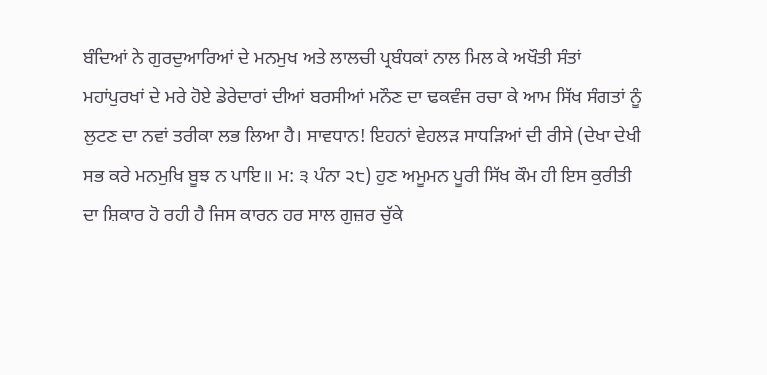ਬੰਦਿਆਂ ਨੇ ਗੁਰਦੁਆਰਿਆਂ ਦੇ ਮਨਮੁਖ ਅਤੇ ਲਾਲਚੀ ਪ੍ਰਬੰਧਕਾਂ ਨਾਲ ਮਿਲ ਕੇ ਅਖੌਤੀ ਸੰਤਾਂ ਮਹਾਂਪੁਰਖਾਂ ਦੇ ਮਰੇ ਹੋਏ ਡੇਰੇਦਾਰਾਂ ਦੀਆਂ ਬਰਸੀਆਂ ਮਨੌਣ ਦਾ ਢਕਵੰਜ ਰਚਾ ਕੇ ਆਮ ਸਿੱਖ ਸੰਗਤਾਂ ਨੂੰ ਲੁਟਣ ਦਾ ਨਵਾਂ ਤਰੀਕਾ ਲਭ ਲਿਆ ਹੈ। ਸਾਵਧਾਨ! ਇਹਨਾਂ ਵੇਹਲੜ ਸਾਧੜਿਆਂ ਦੀ ਰੀਸੇ (ਦੇਖਾ ਦੇਖੀ ਸਭ ਕਰੇ ਮਨਮੁਖਿ ਬੂਝ ਨ ਪਾਇ॥ ਮ: ੩ ਪੰਨਾ ੨੮) ਹੁਣ ਅਮੂਮਨ ਪੂਰੀ ਸਿੱਖ ਕੌਮ ਹੀ ਇਸ ਕੁਰੀਤੀ ਦਾ ਸ਼ਿਕਾਰ ਹੋ ਰਹੀ ਹੈ ਜਿਸ ਕਾਰਨ ਹਰ ਸਾਲ ਗੁਜ਼ਰ ਚੁੱਕੇ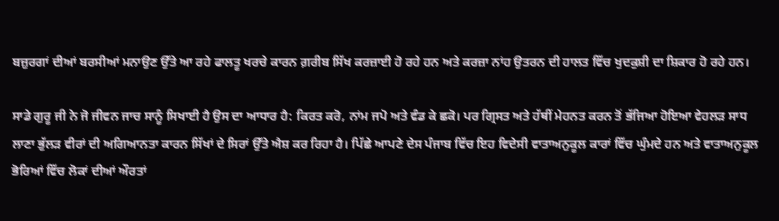ਬਜ਼ੁਰਗਾਂ ਦੀਆਂ ਬਰਸੀਆਂ ਮਨਾਉਣ ਉੱਤੇ ਆ ਰਹੇ ਫਾਲਤੂ ਖਰਚੇ ਕਾਰਨ ਗ਼ਰੀਬ ਸਿੱਖ ਕਰਜ਼ਾਈ ਹੋ ਰਹੇ ਹਨ ਅਤੇ ਕਰਜ਼ਾ ਨਾਂਹ ਉਤਰਨ ਦੀ ਹਾਲਤ ਵਿੱਚ ਖੁਦਕੁਸ਼ੀ ਦਾ ਸ਼ਿਕਾਰ ਹੋ ਰਹੇ ਹਨ।

ਸਾਡੇ ਗੁਰੂ ਜੀ ਨੇ ਜੋ ਜੀਵਨ ਜਾਚ ਸਾਨੂੰ ਸਿਖਾਈ ਹੈ ਉਸ ਦਾ ਆਧਾਰ ਹੈ: ਕਿਰਤ ਕਰੋ, ਨਾਂਮ ਜਪੋ ਅਤੇ ਵੰਡ ਕੇ ਛਕੋ। ਪਰ ਗ੍ਰਿਸਤ ਅਤੇ ਹੱਥੀਂ ਮੇਹਨਤ ਕਰਨ ਤੋਂ ਭੱਜਿਆ ਹੋਇਆ ਵੇਹਲੜ ਸਾਧ ਲਾਣਾ ਭੁੱਲੜ ਵੀਰਾਂ ਦੀ ਅਗਿਆਨਤਾ ਕਾਰਨ ਸਿੱਖਾਂ ਦੇ ਸਿਰਾਂ ਉੱਤੇ ਐਸ਼ ਕਰ ਰਿਹਾ ਹੈ। ਪਿੱਛੇ ਆਪਣੇ ਦੇਸ ਪੰਜਾਬ ਵਿੱਚ ਇਹ ਵਿਦੇਸੀ ਵਾਤਾਅਨੁਕੂਲ ਕਾਰਾਂ ਵਿੱਚ ਘੁੰਮਦੇ ਹਨ ਅਤੇ ਵਾਤਾਅਨੁਕੂਲ ਭੋਰਿਆਂ ਵਿੱਚ ਲੋਕਾਂ ਦੀਆਂ ਔਰਤਾਂ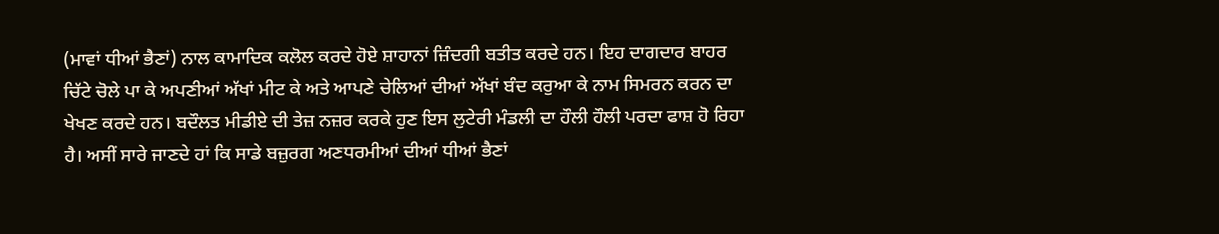(ਮਾਵਾਂ ਧੀਆਂ ਭੈਣਾਂ) ਨਾਲ ਕਾਮਾਦਿਕ ਕਲੋਲ ਕਰਦੇ ਹੋਏ ਸ਼ਾਹਾਨਾਂ ਜ਼ਿੰਦਗੀ ਬਤੀਤ ਕਰਦੇ ਹਨ। ਇਹ ਦਾਗਦਾਰ ਬਾਹਰ ਚਿੱਟੇ ਚੋਲੇ ਪਾ ਕੇ ਅਪਣੀਆਂ ਅੱਖਾਂ ਮੀਟ ਕੇ ਅਤੇ ਆਪਣੇ ਚੇਲਿਆਂ ਦੀਆਂ ਅੱਖਾਂ ਬੰਦ ਕਰੁਆ ਕੇ ਨਾਮ ਸਿਮਰਨ ਕਰਨ ਦਾ ਖੇਖਣ ਕਰਦੇ ਹਨ। ਬਦੌਲਤ ਮੀਡੀਏ ਦੀ ਤੇਜ਼ ਨਜ਼ਰ ਕਰਕੇ ਹੁਣ ਇਸ ਲੁਟੇਰੀ ਮੰਡਲੀ ਦਾ ਹੌਲੀ ਹੌਲੀ ਪਰਦਾ ਫਾਸ਼ ਹੋ ਰਿਹਾ ਹੈ। ਅਸੀਂ ਸਾਰੇ ਜਾਣਦੇ ਹਾਂ ਕਿ ਸਾਡੇ ਬਜ਼ੁਰਗ ਅਣਧਰਮੀਆਂ ਦੀਆਂ ਧੀਆਂ ਭੈਣਾਂ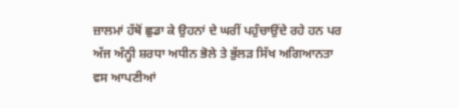ਜ਼ਾਲਮਾਂ ਹੱਥੋਂ ਛੁਡਾ ਕੇ ਉਹਨਾਂ ਦੇ ਘਰੀਂ ਪਹੁੰਚਾਉਂਦੇ ਰਹੇ ਹਨ ਪਰ ਅੱਜ ਅੰਨ੍ਹੀ ਸ਼ਰਧਾ ਅਧੀਨ ਭੋਲੇ ਤੇ ਭੁੱਲੜ ਸਿੱਖ ਅਗਿਆਨਤਾ ਵਸ ਆਪਣੀਆਂ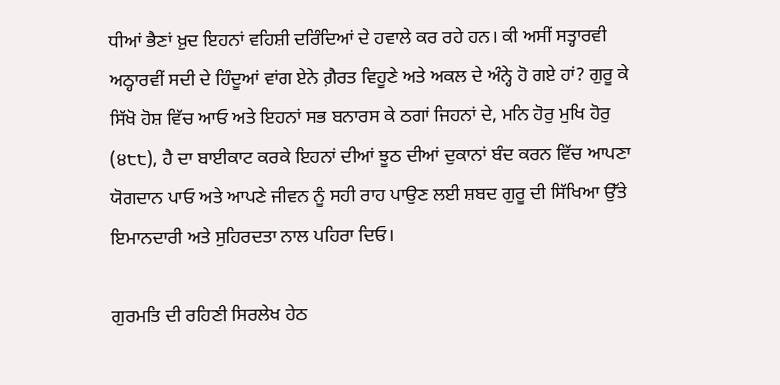ਧੀਆਂ ਭੈਣਾਂ ਖ਼ੁਦ ਇਹਨਾਂ ਵਹਿਸ਼ੀ ਦਰਿੰਦਿਆਂ ਦੇ ਹਵਾਲੇ ਕਰ ਰਹੇ ਹਨ। ਕੀ ਅਸੀਂ ਸਤ੍ਹਾਰਵੀ ਅਠ੍ਹਾਰਵੀਂ ਸਦੀ ਦੇ ਹਿੰਦੂਆਂ ਵਾਂਗ ਏਨੇ ਗ਼ੈਰਤ ਵਿਹੂਣੇ ਅਤੇ ਅਕਲ ਦੇ ਅੰਨ੍ਹੇ ਹੋ ਗਏ ਹਾਂ? ਗੁਰੂ ਕੇ ਸਿੱਖੋ ਹੋਸ਼ ਵਿੱਚ ਆਓ ਅਤੇ ਇਹਨਾਂ ਸਭ ਬਨਾਰਸ ਕੇ ਠਗਾਂ ਜਿਹਨਾਂ ਦੇ, ਮਨਿ ਹੋਰੁ ਮੁਖਿ ਹੋਰੁ (੪੮੮), ਹੈ ਦਾ ਬਾਈਕਾਟ ਕਰਕੇ ਇਹਨਾਂ ਦੀਆਂ ਝੂਠ ਦੀਆਂ ਦੁਕਾਨਾਂ ਬੰਦ ਕਰਨ ਵਿੱਚ ਆਪਣਾ ਯੋਗਦਾਨ ਪਾਓ ਅਤੇ ਆਪਣੇ ਜੀਵਨ ਨੂੰ ਸਹੀ ਰਾਹ ਪਾਉਣ ਲਈ ਸ਼ਬਦ ਗੁਰੂ ਦੀ ਸਿੱਖਿਆ ਉੱਤੇ ਇਮਾਨਦਾਰੀ ਅਤੇ ਸੁਹਿਰਦਤਾ ਨਾਲ ਪਹਿਰਾ ਦਿਓ।

ਗੁਰਮਤਿ ਦੀ ਰਹਿਣੀ ਸਿਰਲੇਖ ਹੇਠ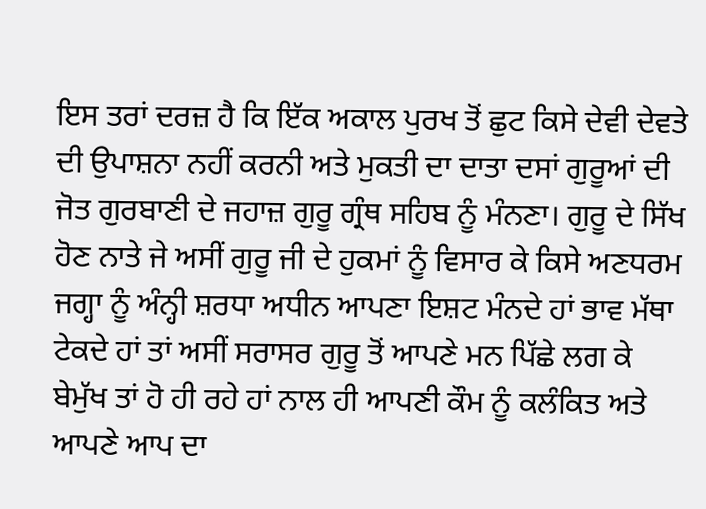ਇਸ ਤਰਾਂ ਦਰਜ਼ ਹੈ ਕਿ ਇੱਕ ਅਕਾਲ ਪੁਰਖ ਤੋਂ ਛੁਟ ਕਿਸੇ ਦੇਵੀ ਦੇਵਤੇ ਦੀ ਉਪਾਸ਼ਨਾ ਨਹੀਂ ਕਰਨੀ ਅਤੇ ਮੁਕਤੀ ਦਾ ਦਾਤਾ ਦਸਾਂ ਗੁਰੂਆਂ ਦੀ ਜੋਤ ਗੁਰਬਾਣੀ ਦੇ ਜਹਾਜ਼ ਗੁਰੂ ਗ੍ਰੰਥ ਸਹਿਬ ਨੂੰ ਮੰਨਣਾ। ਗੁਰੂ ਦੇ ਸਿੱਖ ਹੋਣ ਨਾਤੇ ਜੇ ਅਸੀਂ ਗੁਰੂ ਜੀ ਦੇ ਹੁਕਮਾਂ ਨੂੰ ਵਿਸਾਰ ਕੇ ਕਿਸੇ ਅਣਧਰਮ ਜਗ੍ਹਾ ਨੂੰ ਅੰਨ੍ਹੀ ਸ਼ਰਧਾ ਅਧੀਨ ਆਪਣਾ ਇਸ਼ਟ ਮੰਨਦੇ ਹਾਂ ਭਾਵ ਮੱਥਾ ਟੇਕਦੇ ਹਾਂ ਤਾਂ ਅਸੀਂ ਸਰਾਸਰ ਗੁਰੂ ਤੋਂ ਆਪਣੇ ਮਨ ਪਿੱਛੇ ਲਗ ਕੇ ਬੇਮੁੱਖ ਤਾਂ ਹੋ ਹੀ ਰਹੇ ਹਾਂ ਨਾਲ ਹੀ ਆਪਣੀ ਕੌਮ ਨੂੰ ਕਲੰਕਿਤ ਅਤੇ ਆਪਣੇ ਆਪ ਦਾ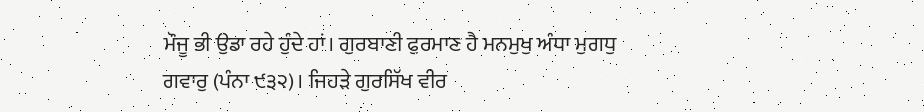ਮੌਜੂ ਭੀ ਉਡਾ ਰਹੇ ਹੁੰਦੇ ਹਾਂ। ਗੁਰਬਾਣੀ ਫੁਰਮਾਣ ਹੈ ਮਨਮੁਖੁ ਅੰਧਾ ਮੁਗਧੁ ਗਵਾਰੁ (ਪੰਨਾ ੯੩੨)। ਜਿਹੜੇ ਗੁਰਸਿੱਖ ਵੀਰ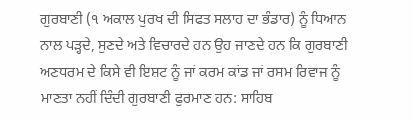ਗੁਰਬਾਣੀ (੧ ਅਕਾਲ ਪੁਰਖ ਦੀ ਸਿਫਤ ਸਲਾਹ ਦਾ ਭੰਡਾਰ) ਨੂੰ ਧਿਆਨ ਨਾਲ ਪੜ੍ਹਦੇ, ਸੁਣਦੇ ਅਤੇ ਵਿਚਾਰਦੇ ਹਨ ਉਹ ਜਾਣਦੇ ਹਨ ਕਿ ਗੁਰਬਾਣੀ ਅਣਧਰਮ ਦੇ ਕਿਸੇ ਵੀ ਇਸ਼ਟ ਨੂੰ ਜਾਂ ਕਰਮ ਕਾਂਡ ਜਾਂ ਰਸਮ ਰਿਵਾਜ ਨੂੰ ਮਾਣਤਾ ਨਹੀਂ ਦਿੰਦੀ ਗੁਰਬਾਣੀ ਫੁਰਮਾਣ ਹਨ: ਸਾਹਿਬ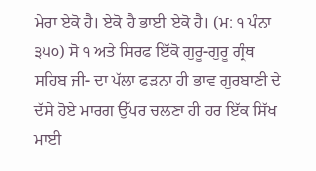ਮੇਰਾ ਏਕੋ ਹੈ। ਏਕੋ ਹੈ ਭਾਈ ਏਕੋ ਹੈ। (ਮ: ੧ ਪੰਨਾ ੩੫੦) ਸੋ ੧ ਅਤੇ ਸਿਰਫ ਇੱਕੋ ਗੁਰੂ-ਗੁਰੂ ਗ੍ਰੰਥ ਸਹਿਬ ਜੀ- ਦਾ ਪੱਲਾ ਫੜਨਾ ਹੀ ਭਾਵ ਗੁਰਬਾਣੀ ਦੇ ਦੱਸੇ ਹੋਏ ਮਾਰਗ ਉੱਪਰ ਚਲਣਾ ਹੀ ਹਰ ਇੱਕ ਸਿੱਖ ਮਾਈ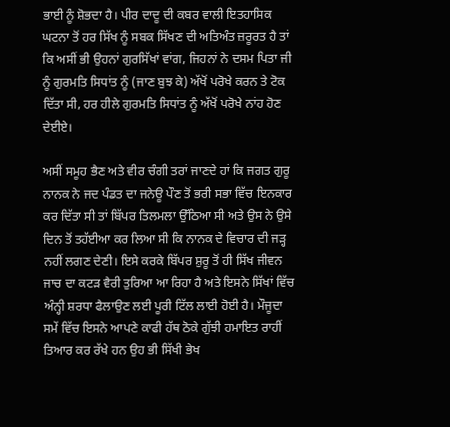ਭਾਈ ਨੂੰ ਸ਼ੋਭਦਾ ਹੈ। ਪੀਰ ਦਾਦੂ ਦੀ ਕਬਰ ਵਾਲੀ ਇਤਹਾਸਿਕ ਘਟਨਾ ਤੋਂ ਹਰ ਸਿੱਖ ਨੂੰ ਸਬਕ ਸਿੱਖਣ ਦੀ ਅਤਿਅੰਤ ਜ਼ਰੂਰਤ ਹੈ ਤਾਂ ਕਿ ਅਸੀਂ ਭੀ ਉਹਨਾਂ ਗੁਰਸਿੱਖਾਂ ਵਾਂਗ, ਜਿਹਨਾਂ ਨੇ ਦਸਮ ਪਿਤਾ ਜੀ ਨੂੰ ਗੁਰਮਤਿ ਸਿਧਾਂਤ ਨੂੰ (ਜਾਣ ਬੁਝ ਕੇ) ਅੱਖੋਂ ਪਰੋਖੇ ਕਰਨ ਤੇ ਟੋਕ ਦਿੱਤਾ ਸੀ, ਹਰ ਹੀਲੇ ਗੁਰਮਤਿ ਸਿਧਾਂਤ ਨੂੰ ਅੱਖੋਂ ਪਰੋਖੇ ਨਾਂਹ ਹੋਣ ਦੇਈਏ।

ਅਸੀਂ ਸਮੂਹ ਭੈਣ ਅਤੇ ਵੀਰ ਚੰਗੀ ਤਰਾਂ ਜਾਣਦੇ ਹਾਂ ਕਿ ਜਗਤ ਗੁਰੂ ਨਾਨਕ ਨੇ ਜਦ ਪੰਡਤ ਦਾ ਜਨੇਊ ਪੌਣ ਤੋਂ ਭਰੀ ਸਭਾ ਵਿੱਚ ਇਨਕਾਰ ਕਰ ਦਿੱਤਾ ਸੀ ਤਾਂ ਬਿੱਪਰ ਤਿਲਮਲਾ ਉੱਠਿਆ ਸੀ ਅਤੇ ਉਸ ਨੇ ਉਸੇ ਦਿਨ ਤੋਂ ਤਹੱਈਆ ਕਰ ਲਿਆ ਸੀ ਕਿ ਨਾਨਕ ਦੇ ਵਿਚਾਰ ਦੀ ਜੜ੍ਹ ਨਹੀਂ ਲਗਣ ਦੇਣੀ। ਇਸੇ ਕਰਕੇ ਬਿੱਪਰ ਸ਼ੁਰੂ ਤੋਂ ਹੀ ਸਿੱਖ ਜੀਵਨ ਜਾਚ ਦਾ ਕਟੜ ਵੈਰੀ ਤੁਰਿਆ ਆ ਰਿਹਾ ਹੈ ਅਤੇ ਇਸਨੇ ਸਿੱਖਾਂ ਵਿੱਚ ਅੰਨ੍ਹੀ ਸ਼ਰਧਾ ਫੈਲਾਉਣ ਲਈ ਪੂਰੀ ਟਿੱਲ ਲਾਈ ਹੋਈ ਹੈ। ਮੌਜੂਦਾ ਸਮੇਂ ਵਿੱਚ ਇਸਨੇ ਆਪਣੇ ਕਾਫੀ ਹੱਥ ਠੋਕੇ ਗੁੱਝੀ ਹਮਾਇਤ ਰਾਹੀਂ ਤਿਆਰ ਕਰ ਰੱਖੇ ਹਨ ਉਹ ਭੀ ਸਿੱਖੀ ਭੇਖ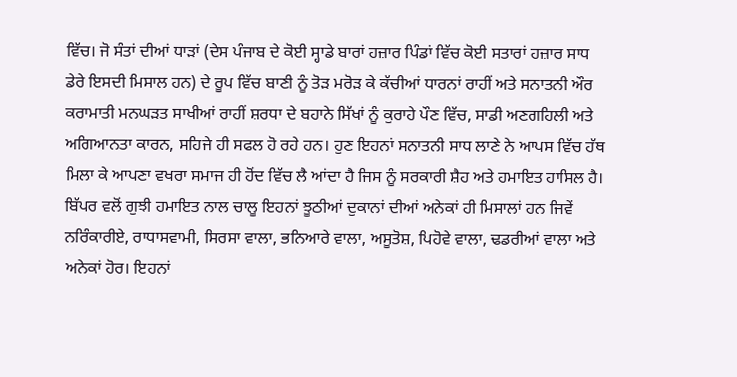ਵਿੱਚ। ਜੋ ਸੰਤਾਂ ਦੀਆਂ ਧਾੜਾਂ (ਦੇਸ ਪੰਜਾਬ ਦੇ ਕੋਈ ਸ੍ਹਾਡੇ ਬਾਰਾਂ ਹਜ਼ਾਰ ਪਿੰਡਾਂ ਵਿੱਚ ਕੋਈ ਸਤਾਰਾਂ ਹਜ਼ਾਰ ਸਾਧ ਡੇਰੇ ਇਸਦੀ ਮਿਸਾਲ ਹਨ) ਦੇ ਰੂਪ ਵਿੱਚ ਬਾਣੀ ਨੂੰ ਤੋੜ ਮਰੋੜ ਕੇ ਕੱਚੀਆਂ ਧਾਰਨਾਂ ਰਾਹੀਂ ਅਤੇ ਸਨਾਤਨੀ ਔਰ ਕਰਾਮਾਤੀ ਮਨਘੜਤ ਸਾਖੀਆਂ ਰਾਹੀਂ ਸ਼ਰਧਾ ਦੇ ਬਹਾਨੇ ਸਿੱਖਾਂ ਨੂੰ ਕੁਰਾਹੇ ਪੌਣ ਵਿੱਚ, ਸਾਡੀ ਅਣਗਹਿਲੀ ਅਤੇ ਅਗਿਆਨਤਾ ਕਾਰਨ, ਸਹਿਜੇ ਹੀ ਸਫਲ ਹੋ ਰਹੇ ਹਨ। ਹੁਣ ਇਹਨਾਂ ਸਨਾਤਨੀ ਸਾਧ ਲਾਣੇ ਨੇ ਆਪਸ ਵਿੱਚ ਹੱਥ ਮਿਲਾ ਕੇ ਆਪਣਾ ਵਖਰਾ ਸਮਾਜ ਹੀ ਹੋਂਦ ਵਿੱਚ ਲੈ ਆਂਦਾ ਹੈ ਜਿਸ ਨੂੰ ਸਰਕਾਰੀ ਸ਼ੈਹ ਅਤੇ ਹਮਾਇਤ ਹਾਸਿਲ ਹੈ। ਬਿੱਪਰ ਵਲੋਂ ਗੁਝੀ ਹਮਾਇਤ ਨਾਲ ਚਾਲੂ ਇਹਨਾਂ ਝੂਠੀਆਂ ਦੁਕਾਨਾਂ ਦੀਆਂ ਅਨੇਕਾਂ ਹੀ ਮਿਸਾਲਾਂ ਹਨ ਜਿਵੇਂ ਨਰਿੰਕਾਰੀਏ, ਰਾਧਾਸਵਾਮੀ, ਸਿਰਸਾ ਵਾਲਾ, ਭਨਿਆਰੇ ਵਾਲਾ, ਅਸੂਤੋਸ਼, ਪਿਹੋਵੇ ਵਾਲਾ, ਢਡਰੀਆਂ ਵਾਲਾ ਅਤੇ ਅਨੇਕਾਂ ਹੋਰ। ਇਹਨਾਂ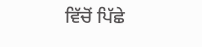ਵਿੱਚੋਂ ਪਿੱਛੇ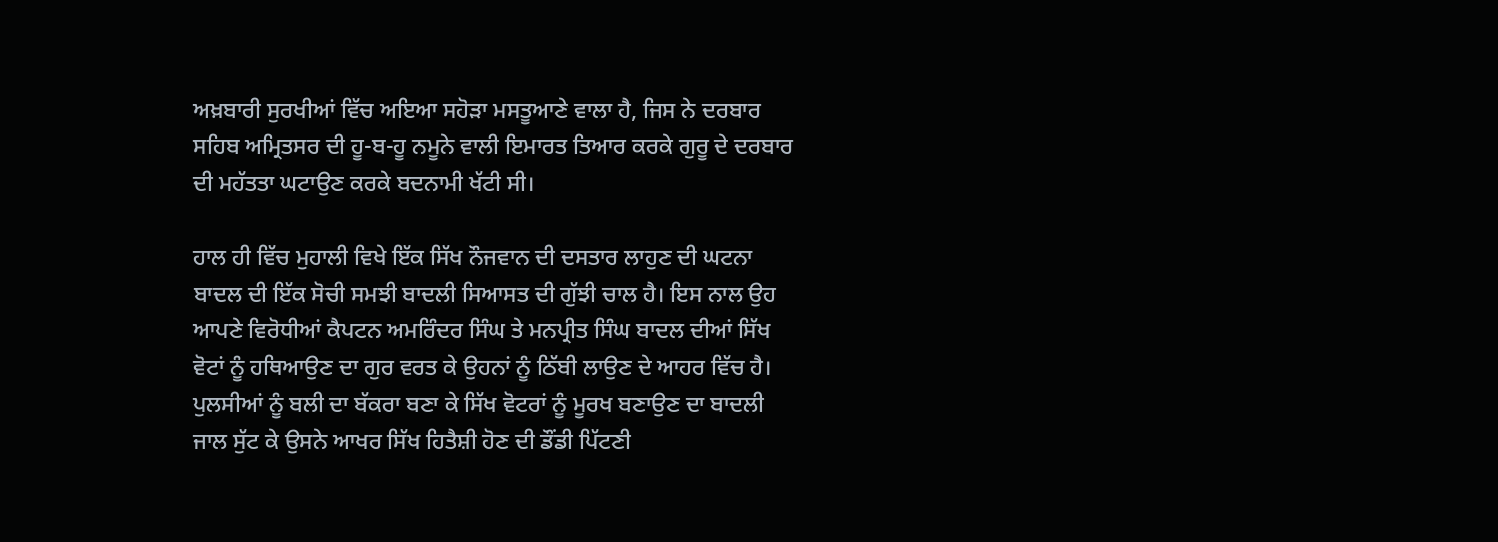ਅਖ਼ਬਾਰੀ ਸੁਰਖੀਆਂ ਵਿੱਚ ਅਇਆ ਸਹੋੜਾ ਮਸਤੂਆਣੇ ਵਾਲਾ ਹੈ, ਜਿਸ ਨੇ ਦਰਬਾਰ ਸਹਿਬ ਅਮ੍ਰਿਤਸਰ ਦੀ ਹੂ-ਬ-ਹੂ ਨਮੂਨੇ ਵਾਲੀ ਇਮਾਰਤ ਤਿਆਰ ਕਰਕੇ ਗੁਰੂ ਦੇ ਦਰਬਾਰ ਦੀ ਮਹੱਤਤਾ ਘਟਾਉਣ ਕਰਕੇ ਬਦਨਾਮੀ ਖੱਟੀ ਸੀ।

ਹਾਲ ਹੀ ਵਿੱਚ ਮੁਹਾਲੀ ਵਿਖੇ ਇੱਕ ਸਿੱਖ ਨੌਜਵਾਨ ਦੀ ਦਸਤਾਰ ਲਾਹੁਣ ਦੀ ਘਟਨਾ ਬਾਦਲ ਦੀ ਇੱਕ ਸੋਚੀ ਸਮਝੀ ਬਾਦਲੀ ਸਿਆਸਤ ਦੀ ਗੁੱਝੀ ਚਾਲ ਹੈ। ਇਸ ਨਾਲ ਉਹ ਆਪਣੇ ਵਿਰੋਧੀਆਂ ਕੈਪਟਨ ਅਮਰਿੰਦਰ ਸਿੰਘ ਤੇ ਮਨਪ੍ਰੀਤ ਸਿੰਘ ਬਾਦਲ ਦੀਆਂ ਸਿੱਖ ਵੋਟਾਂ ਨੂੰ ਹਥਿਆਉਣ ਦਾ ਗੁਰ ਵਰਤ ਕੇ ਉਹਨਾਂ ਨੂੰ ਠਿੱਬੀ ਲਾਉਣ ਦੇ ਆਹਰ ਵਿੱਚ ਹੈ। ਪੁਲਸੀਆਂ ਨੂੰ ਬਲੀ ਦਾ ਬੱਕਰਾ ਬਣਾ ਕੇ ਸਿੱਖ ਵੋਟਰਾਂ ਨੂੰ ਮੂਰਖ ਬਣਾਉਣ ਦਾ ਬਾਦਲੀ ਜਾਲ ਸੁੱਟ ਕੇ ਉਸਨੇ ਆਖਰ ਸਿੱਖ ਹਿਤੈਸ਼ੀ ਹੋਣ ਦੀ ਡੌਂਡੀ ਪਿੱਟਣੀ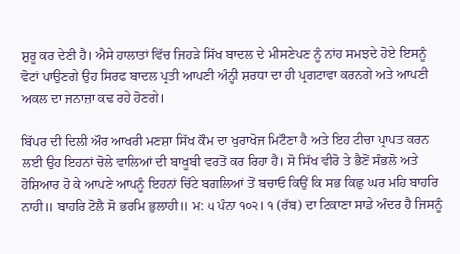ਸ਼ੁਰੂ ਕਰ ਦੇਣੀ ਹੈ। ਐਸੇ ਹਾਲਾਤਾਂ ਵਿੱਚ ਜਿਹੜੇ ਸਿੱਖ ਬਾਦਲ ਦੇ ਮੀਸਣੇਪਣ ਨੂੰ ਨਾਂਹ ਸਮਝਦੇ ਹੋਏ ਇਸਨੂੰ ਵੋਟਾਂ ਪਾਉਣਗੇ ਉਹ ਸਿਰਫ ਬਾਦਲ ਪ੍ਰਤੀ ਆਪਣੀ ਅੰਨ੍ਹੀ ਸ਼ਰਧਾ ਦਾ ਹੀ ਪ੍ਰਗਟਾਵਾ ਕਰਨਗੇ ਅਤੇ ਆਪਣੀ ਅਕਲ ਦਾ ਜਨਾਜ਼ਾ ਕਢ ਰਹੇ ਹੋਣਗੇ।

ਬਿੱਪਰ ਦੀ ਦਿਲੀ ਔਰ ਆਖਰੀ ਮਣਸ਼ਾ ਸਿੱਖ ਕੌਮ ਦਾ ਖੁਰਾਖੋਜ ਮਿਟੌਣਾ ਹੈ ਅਤੇ ਇਹ ਟੀਚਾ ਪ੍ਰਾਪਤ ਕਰਨ ਲਈ ਉਹ ਇਹਨਾਂ ਚੋਲੇ ਵਾਲਿਆਂ ਦੀ ਬਾਖੂਬੀ ਵਰਤੋਂ ਕਰ ਰਿਹਾ ਹੈ। ਸੋ ਸਿੱਖ ਵੀਰੋ ਤੇ ਭੈਣੋਂ ਸੰਭਲੋ ਅਤੇ ਹੋਸ਼ਿਆਰ ਹੋ ਕੇ ਆਪਣੇ ਆਪਨੂੰ ਇਹਨਾਂ ਚਿੱਟੇ ਬਗਲਿਆਂ ਤੋਂ ਬਚਾਓ ਕਿਉਂ ਕਿ ਸਭ ਕਿਛੁ ਘਰ ਮਹਿ ਬਾਹਰਿ ਨਾਹੀ॥ ਬਾਹਰਿ ਟੋਲੈ ਸੋ ਭਰਮਿ ਭੁਲਾਹੀ॥ ਮ: ੫ ਪੰਨਾ ੧੦੨। ੧ (ਰੱਬ) ਦਾ ਟਿਕਾਣਾ ਸਾਡੇ ਅੰਦਰ ਹੈ ਜਿਸਨੂੰ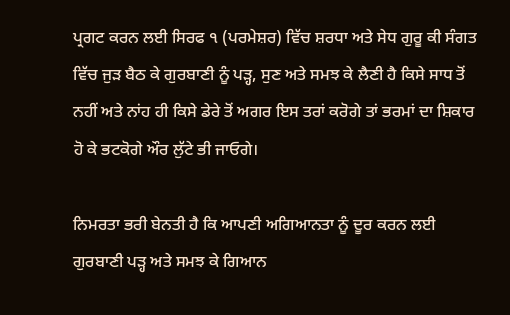ਪ੍ਰਗਟ ਕਰਨ ਲਈ ਸਿਰਫ ੧ (ਪਰਮੇਸ਼ਰ) ਵਿੱਚ ਸ਼ਰਧਾ ਅਤੇ ਸੇਧ ਗੁਰੂ ਕੀ ਸੰਗਤ ਵਿੱਚ ਜੁੜ ਬੈਠ ਕੇ ਗੁਰਬਾਣੀ ਨੂੰ ਪੜ੍ਹ, ਸੁਣ ਅਤੇ ਸਮਝ ਕੇ ਲੈਣੀ ਹੈ ਕਿਸੇ ਸਾਧ ਤੋਂ ਨਹੀਂ ਅਤੇ ਨਾਂਹ ਹੀ ਕਿਸੇ ਡੇਰੇ ਤੋਂ ਅਗਰ ਇਸ ਤਰਾਂ ਕਰੋਗੇ ਤਾਂ ਭਰਮਾਂ ਦਾ ਸ਼ਿਕਾਰ ਹੋ ਕੇ ਭਟਕੋਗੇ ਔਰ ਲੁੱਟੇ ਭੀ ਜਾਓਗੇ।

ਨਿਮਰਤਾ ਭਰੀ ਬੇਨਤੀ ਹੈ ਕਿ ਆਪਣੀ ਅਗਿਆਨਤਾ ਨੂੰ ਦੂਰ ਕਰਨ ਲਈ ਗੁਰਬਾਣੀ ਪੜ੍ਹ ਅਤੇ ਸਮਝ ਕੇ ਗਿਆਨ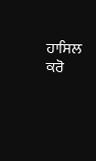ਹਾਸਿਲ ਕਰੋ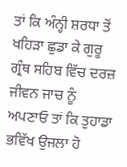ਤਾਂ ਕਿ ਅੰਨ੍ਹੀ ਸ਼ਰਧਾ ਤੋਂ ਖਹਿੜਾ ਛੁਡਾ ਕੇ ਗੁਰੂ ਗ੍ਰੰਥ ਸਹਿਬ ਵਿੱਚ ਦਰਜ਼ ਜੀਵਨ ਜਾਚ ਨੂੰ ਅਪਣਾਓ ਤਾਂ ਕਿ ਤੁਹਾਡਾ ਭਵਿੱਖ ਉਜਲਾ ਹੋ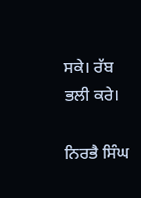ਸਕੇ। ਰੱਬ ਭਲੀ ਕਰੇ।

ਨਿਰਭੈ ਸਿੰਘ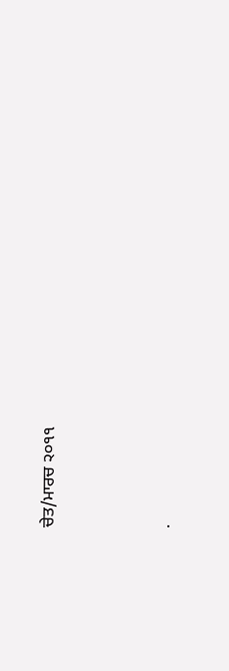ਚੇਤ/ਮਾਰਚ ੨੦੧੧




.